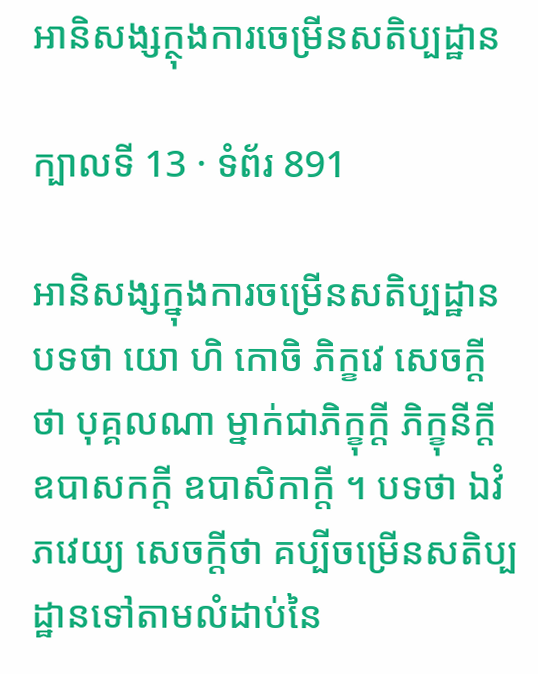អានិសង្សក្ថុងការចេម្រីនសតិប្បដ្ឋាន

ក្បាលទី 13 · ទំព័រ 891

អានិសង្សក្នុងការចម្រើនសតិប្បដ្ឋាន បទថា យោ ហិ កោចិ ភិក្ខវេ សេចក្តីថា បុគ្គលណា ម្នាក់ជាភិក្ខុក្តី ភិក្ខុនីក្តី ឧបាសកក្តី ឧបាសិកាក្តី ។ បទថា ឯវំ ភវេយ្យ សេចក្តីថា គប្បីចម្រើនសតិប្បដ្ឋានទៅតាមលំដាប់នៃ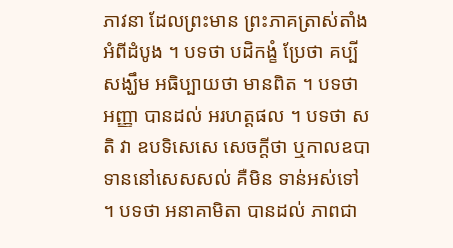ភាវនា ដែលព្រះមាន ព្រះភាគត្រាស់តាំងអំពីដំបូង ។ បទថា បដិកង្ខំ ប្រែថា គប្បីសង្ឃឹម អធិប្បាយថា មានពិត ។ បទថា អញ្ញា បានដល់ អរហត្តផល ។ បទថា សតិ វា ឧបទិសេសេ សេចក្តីថា ឬកាលឧបាទាននៅសេសសល់ គឺមិន ទាន់អស់ទៅ ។ បទថា អនាគាមិតា បានដល់ ភាពជា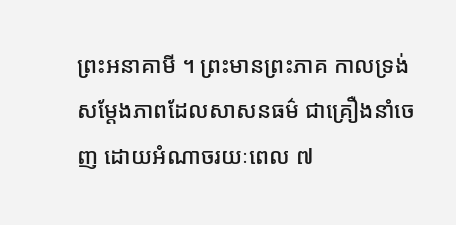ព្រះអនាគាមី ។ ព្រះមានព្រះភាគ កាលទ្រង់សម្តែងភាពដែលសាសនធម៌ ជាគ្រឿងនាំចេញ ដោយអំណាចរយៈពេល ៧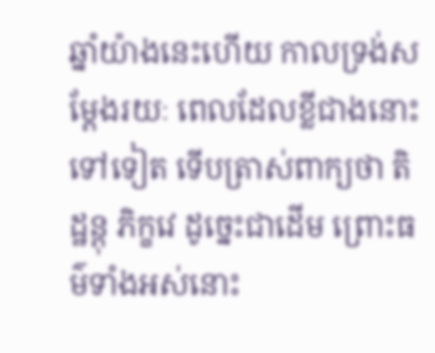ឆ្នាំយ៉ាងនេះហើយ កាលទ្រង់សម្តែងរយៈ ពេលដែលខ្លីជាងនោះទៅទៀត ទើបត្រាស់ពាក្យថា តិដ្ឋន្តុ ភិក្ខវេ ដូច្នេះជាដើម ព្រោះធម៌ទាំងអស់នោះ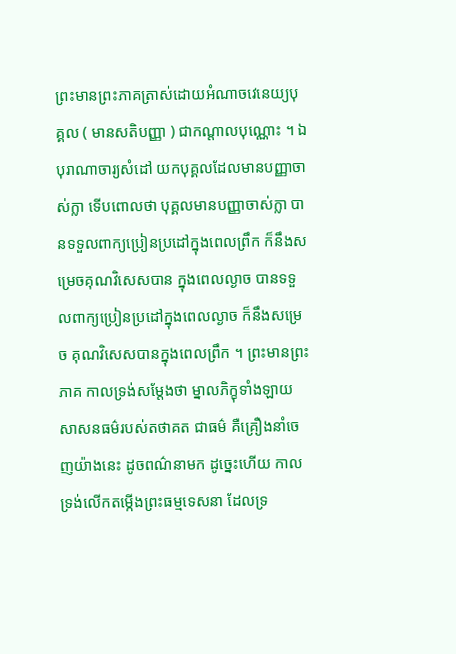ព្រះមានព្រះភាគត្រាស់ដោយអំណាចវេនេយ្យបុគ្គល ( មានសតិបញ្ញា ) ជាកណ្តាលបុណ្ណោះ ។ ឯបុរាណាចារ្យសំដៅ យកបុគ្គលដែលមានបញ្ញាចាស់ក្លា ទើបពោលថា បុគ្គលមានបញ្ញាចាស់ក្លា បានទទួលពាក្យប្រៀនប្រដៅក្នុងពេលព្រឹក ក៏នឹងសម្រេចគុណវិសេសបាន ក្នុងពេលល្ងាច បានទទួលពាក្យប្រៀនប្រដៅក្នុងពេលល្ងាច ក៏នឹងសម្រេច គុណវិសេសបានក្នុងពេលព្រឹក ។ ព្រះមានព្រះភាគ កាលទ្រង់សម្តែងថា ម្នាលភិក្ខុទាំងឡាយ សាសនធម៌របស់តថាគត ជាធម៌ គឺគ្រឿងនាំចេញយ៉ាងនេះ ដូចពណ៌នាមក ដូច្នេះហើយ កាលទ្រង់លើកតម្កើងព្រះធម្មទេសនា ដែលទ្រ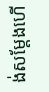ង់សម្តែងហើ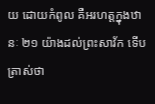យ ដោយកំពូល គឺអរហត្តក្នុងឋានៈ ២១ យ៉ាងដល់ព្រះសាវ័ក ទើបត្រាស់ថា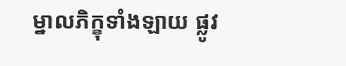ម្នាលភិក្ខុទាំងឡាយ ផ្លូវ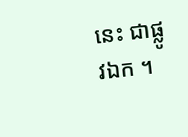នេះ ជាផ្លូវឯក ។